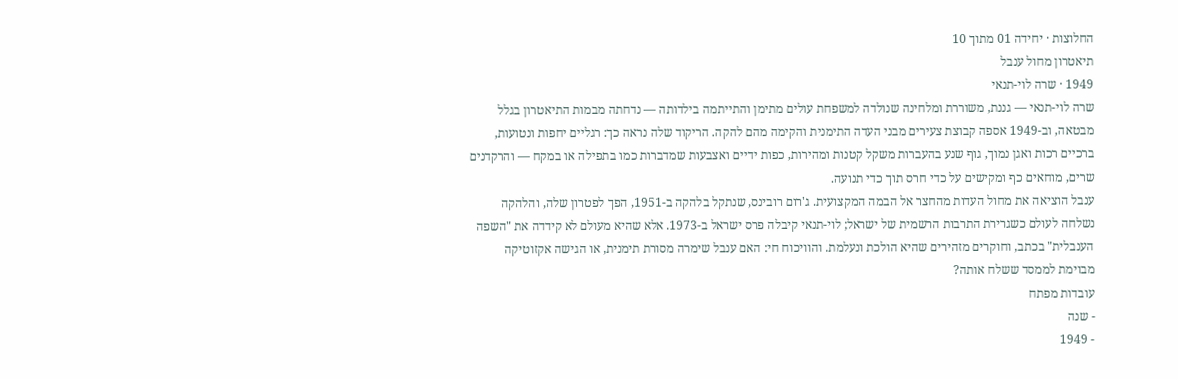החלוצות · יחידה 01 מתוך 10
תיאטרון מחול ענבל
1949 · שרה לוי-תנאי
שרה לוי-תנאי — גננת, משוררת ומלחינה שנולדה למשפחת עולים מתימן והתייתמה בילדותה — נדחתה מבמות התיאטרון בגלל מבטאה, וב-1949 אספה קבוצת צעירים מבני העדה התימנית והקימה מהם להקה. הריקוד שלה נראה כך: רגליים יחפות ונטועות, ברכיים רכות ואגן נמוך, גוף שנע בהעברות משקל קטנות ומהירות, כפות ידיים ואצבעות שמדברות כמו בתפילה או במקח — והרקדנים שרים, מוחאים כף ומקישים על כדי חרס תוך כדי תנועה.
ענבל הוציאה את מחול העדות מהחצר אל הבמה המקצועית. ג'רום רובינס, שנתקל בלהקה ב-1951, הפך לפטרון שלה, והלהקה נשלחה לעולם כשגרירת התרבות הרשמית של ישראל; לוי-תנאי קיבלה פרס ישראל ב-1973. אלא שהיא מעולם לא קידדה את "השפה הענבלית" בכתב, וחוקרים מזהירים שהיא הולכת ונעלמת. והוויכוח חי: האם ענבל שימרה מסורת תימנית, או הגישה אקזוטיקה מבוימת לממסד ששלח אותה?
עובדות מפתח
- שנה
- 1949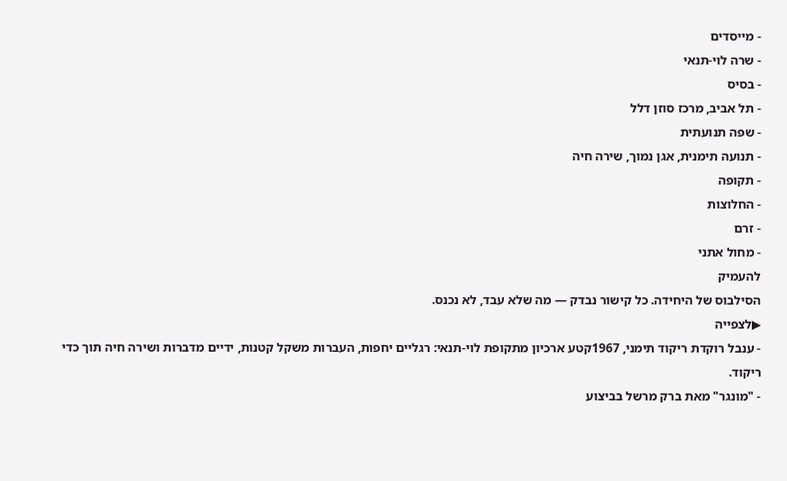- מייסדים
- שרה לוי-תנאי
- בסיס
- תל אביב, מרכז סוזן דלל
- שפה תנועתית
- תנועה תימנית, אגן נמוך, שירה חיה
- תקופה
- החלוצות
- זרם
- מחול אתני
להעמיק
הסילבוס של היחידה. כל קישור נבדק — מה שלא עבד, לא נכנס.
▶לצפייה
- ענבל רוקדת ריקוד תימני, 1967קטע ארכיון מתקופת לוי-תנאי: רגליים יחפות, העברות משקל קטנות, ידיים מדברות ושירה חיה תוך כדי ריקוד.
- "מונגר" מאת ברק מרשל בביצוע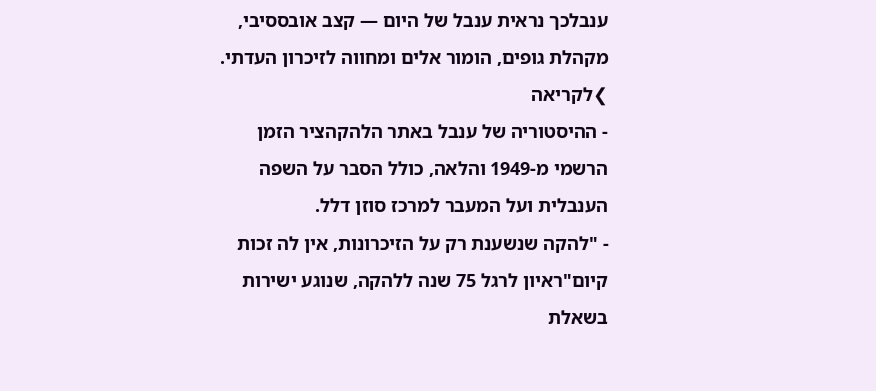ענבלכך נראית ענבל של היום — קצב אובססיבי, מקהלת גופים, הומור אלים ומחווה לזיכרון העדתי.
❯לקריאה
- ההיסטוריה של ענבל באתר הלהקהציר הזמן הרשמי מ-1949 והלאה, כולל הסבר על השפה הענבלית ועל המעבר למרכז סוזן דלל.
- "להקה שנשענת רק על הזיכרונות, אין לה זכות קיום"ראיון לרגל 75 שנה ללהקה, שנוגע ישירות בשאלת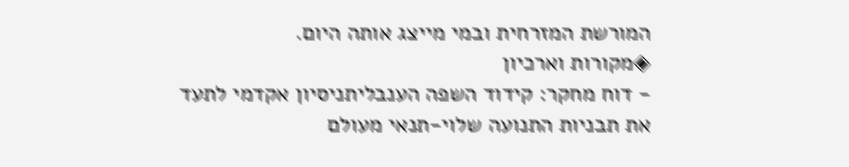המורשת המזרחית ובמי מייצג אותה היום.
◈מקורות וארכיון
- דוח מחקר: קידוד השפה הענבליתניסיון אקדמי לתעד את תבניות התנועה שלוי-תנאי מעולם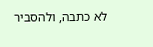לא כתבה, ולהסביר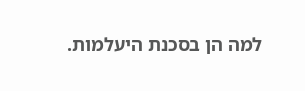למה הן בסכנת היעלמות.